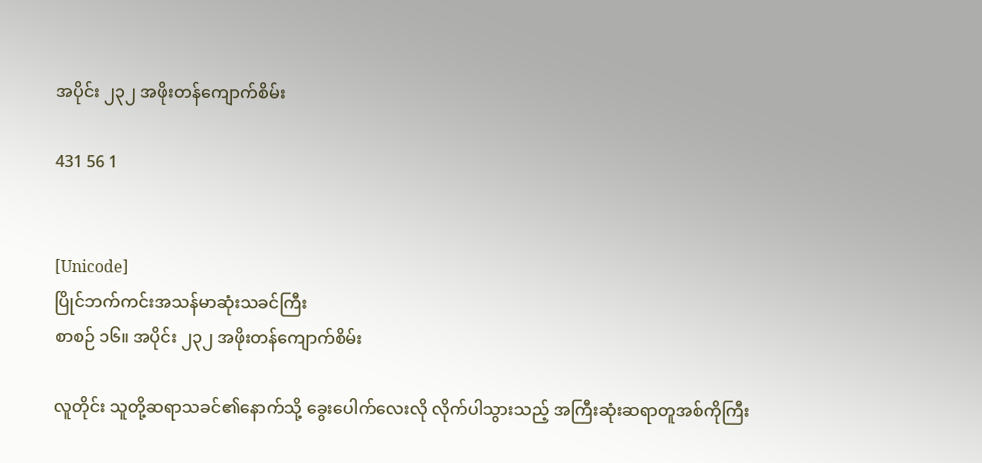အပိုင်း ၂၃၂ အဖိုးတန်ကျောက်စိမ်း

431 56 1


[Unicode]
ပြိုင်ဘက်ကင်းအသန်မာဆုံးသခင်ကြီး
စာစဉ် ၁၆။ အပိုင်း ၂၃၂ အဖိုးတန်ကျောက်စိမ်း

လူတိုင်း သူတို့ဆရာသခင်၏နောက်သို့ ခွေးပေါက်လေးလို လိုက်ပါသွားသည့် အကြီးဆုံးဆရာတူအစ်ကိုကြီး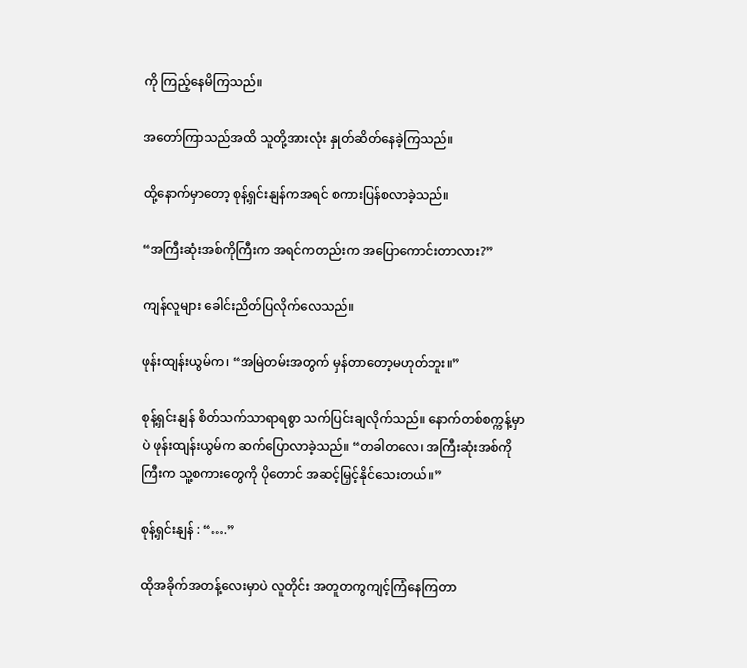ကို ကြည့်နေမိကြသည်။

အတော်ကြာသည်အထိ သူတို့အားလုံး နှုတ်ဆိတ်နေခဲ့ကြသည်။

ထို့နောက်မှာတော့ စုန့်ရှင်းနျန်ကအရင် စကားပြန်စလာခဲ့သည်။

“အကြီးဆုံးအစ်ကိုကြီးက အရင်ကတည်းက အပြောကောင်းတာလား?”

ကျန်လူများ ခေါင်းညိတ်ပြလိုက်လေသည်။

ဖုန်းထျန်းယွမ်က၊ “အမြဲတမ်းအတွက် မှန်တာတော့မဟုတ်ဘူး။”

စုန့်ရှင်းနျန် စိတ်သက်သာရာရစွာ သက်ပြင်းချလိုက်သည်။ နောက်တစ်စက္ကန့်မှာပဲ ဖုန်းထျန်းယွမ်က ဆက်ပြောလာခဲ့သည်။ “တခါတလေ၊ အကြီးဆုံးအစ်ကိုကြီးက သူ့စကားတွေကို ပိုတောင် အဆင့်မြှင့်နိုင်သေးတယ်။”

စုန့်ရှင်းနျန် : “….”

ထိုအခိုက်အတန့်လေးမှာပဲ လူတိုင်း အတူတကွကျင့်ကြံနေကြတာ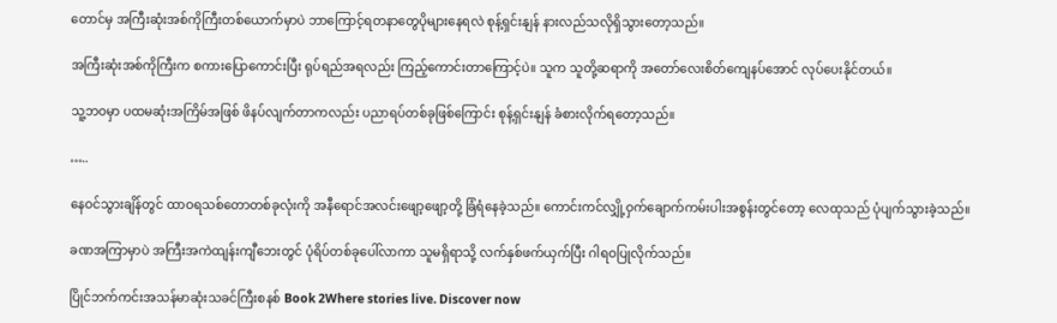တောင်မှ အကြီးဆုံးအစ်ကိုကြီးတစ်ယောက်မှာပဲ ဘာကြောင့်ရတနာတွေပိုများနေရလဲ စုန့်ရှင်းနျန် နားလည်သလိုရှိသွားတော့သည်။

အကြီးဆုံးအစ်ကိုကြီးက စကားပြောကောင်းပြီး ရုပ်ရည်အရလည်း ကြည့်ကောင်းတာကြောင့်ပဲ။ သူက သူတို့ဆရာကို အတော်လေးစိတ်ကျေနပ်အောင် လုပ်ပေးနိုင်တယ်။

သူ့ဘဝမှာ ပထမဆုံးအကြိမ်အဖြစ် ဖိနပ်လျက်တာကလည်း ပညာရပ်တစ်ခုဖြစ်ကြောင်း စုန့်ရှင်းနျန် ခံစားလိုက်ရတော့သည်။

…..

နေဝင်သွားချိန်တွင် ထာဝရသစ်တောတစ်ခုလုံးကို အနီရောင်အလင်းဖျော့ဖျော့တို့ ခြံရံနေခဲ့သည်။ ကောင်းကင်လျှို့ဝှက်ချောက်ကမ်းပါးအစွန်းတွင်တော့ လေထုသည် ပုံပျက်သွားခဲ့သည်။

ခဏအကြာမှာပဲ အကြီးအကဲထျန်းကျီဘေးတွင် ပုံရိပ်တစ်ခုပေါ်လာကာ သူမရှိရာသို့ လက်နှစ်ဖက်ယှက်ပြီး ဂါရဝပြုလိုက်သည်။

ပြိုင်ဘက်ကင်းအသန်မာဆုံးသခင်ကြီးစနစ် Book 2Where stories live. Discover now